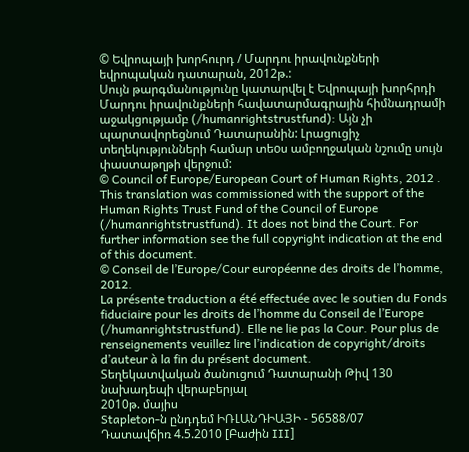© Եվրոպայի խորհուրդ / Մարդու իրավունքների եվրոպական դատարան, 2012թ.:
Սույն թարգմանությունը կատարվել է Եվրոպայի խորհրդի Մարդու իրավունքների հավատարմագրային հիմնադրամի աջակցությամբ (/humanrightstrustfund): Այն չի պարտավորեցնում Դատարանին: Լրացուցիչ տեղեկությունների համար տեoս ամբողջական նշումը սույն փաստաթղթի վերջում:
© Council of Europe/European Court of Human Rights, 2012 .
This translation was commissioned with the support of the Human Rights Trust Fund of the Council of Europe (/humanrightstrustfund). It does not bind the Court. For further information see the full copyright indication at the end of this document.
© Conseil de l’Europe/Cour européenne des droits de l’homme, 2012.
La présente traduction a été effectuée avec le soutien du Fonds fiduciaire pour les droits de l’homme du Conseil de l’Europe (/humanrightstrustfund). Elle ne lie pas la Cour. Pour plus de renseignements veuillez lire l’indication de copyright/droits d’auteur à la fin du présent document.
Տեղեկատվական ծանուցում Դատարանի Թիվ 130 նախադեպի վերաբերյալ
2010թ. մայիս
Stapleton-ն ընդդեմ ԻՌԼԱՆԴԻԱՅԻ - 56588/07
Դատավճիռ 4.5.2010 [Բաժին III]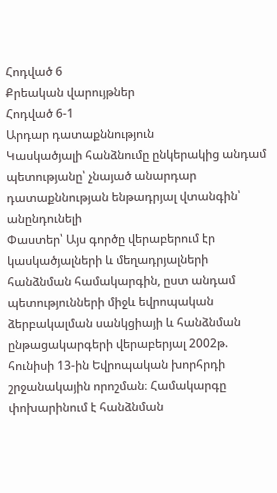Հոդված 6
Քրեական վարույթներ
Հոդված 6-1
Արդար դատաքննություն
Կասկածյալի հանձնումը ընկերակից անդամ պետությանը՝ չնայած անարդար դատաքննության ենթադրյալ վտանգին՝ անընդունելի
Փաստեր՝ Այս գործը վերաբերում էր կասկածյալների և մեղադրյալների հանձնման համակարգին, ըստ անդամ պետությունների միջև եվրոպական ձերբակալման սանկցիայի և հանձնման ընթացակարգերի վերաբերյալ 2002թ. հունիսի 13-ին Եվրոպական խորհրդի շրջանակային որոշման։ Համակարգը փոխարինում է հանձնման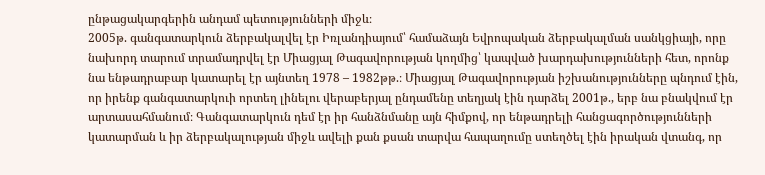ընթացակարգերին անդամ պետությունների միջև։
2005թ. գանգատարկուն ձերբակալվել էր Իռլանդիայում՝ համաձայն Եվրոպական ձերբակալման սանկցիայի, որը նախորդ տարում տրամադրվել էր Միացյալ Թագավորության կողմից՝ կապված խարդախությունների հետ, որոնք նա ենթադրաբար կատարել էր այնտեղ 1978 – 1982թթ.։ Միացյալ Թագավորության իշխանությունները պնդում էին, որ իրենք գանգատարկուի որտեղ լինելու վերաբերյալ ընդամենը տեղյակ էին դարձել 2001թ., երբ նա բնակվում էր արտասահմանում։ Գանգատարկուն դեմ էր իր հանձնմանը այն հիմքով, որ ենթադրելի հանցագործությունների կատարման և իր ձերբակալության միջև ավելի քան քսան տարվա հապաղումը ստեղծել էին իրական վտանգ, որ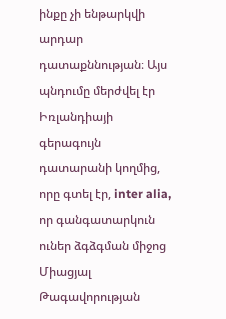ինքը չի ենթարկվի արդար դատաքննության։ Այս պնդումը մերժվել էր Իռլանդիայի գերագույն դատարանի կողմից, որը գտել էր, inter alia, որ գանգատարկուն ուներ ձգձգման միջոց Միացյալ Թագավորության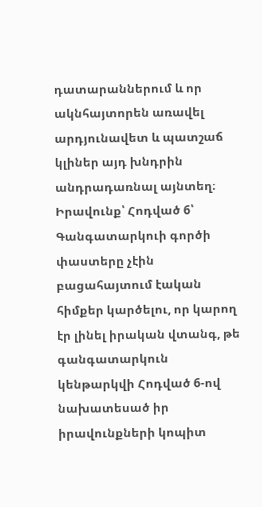դատարաններում և որ ակնհայտորեն առավել արդյունավետ և պատշաճ կլիներ այդ խնդրին անդրադառնալ այնտեղ։
Իրավունք՝ Հոդված 6՝ Գանգատարկուի գործի փաստերը չէին բացահայտում էական հիմքեր կարծելու, որ կարող էր լինել իրական վտանգ, թե գանգատարկուն կենթարկվի Հոդված 6-ով նախատեսած իր իրավունքների կոպիտ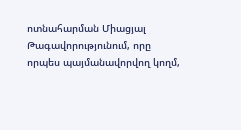ոտնահարման Միացյալ Թագավորությունում, որը որպես պայմանավորվող կողմ,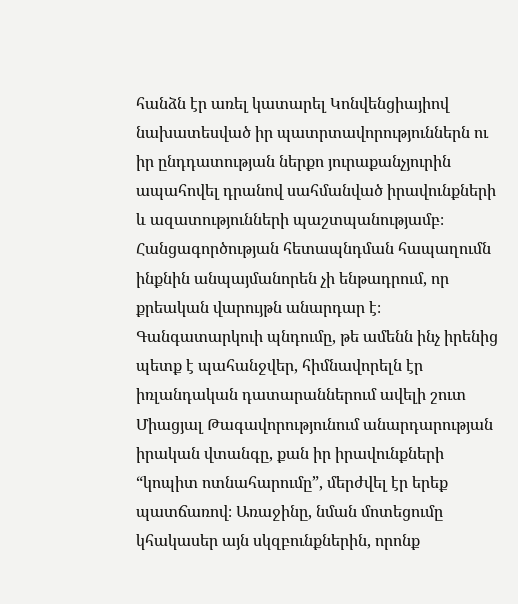հանձն էր առել կատարել Կոնվենցիայիով նախատեսված իր պատրտավորություններն ու իր ընդդատության ներքո յուրաքանչյուրին ապահովել դրանով սահմանված իրավունքների և ազատությունների պաշտպանությամբ։ Հանցագործության հետապնդման հապաղումն ինքնին անպայմանորեն չի ենթադրում, որ քրեական վարույթն անարդար է։
Գանգատարկուի պնդումը, թե ամենն ինչ իրենից պետք է պահանջվեր, հիմնավորելն էր իռլանդական դատարաններում ավելի շուտ Միացյալ Թագավորությունում անարդարության իրական վտանգը, քան իր իրավունքների “կոպիտ ոտնահարումը”, մերժվել էր երեք պատճառով։ Առաջինը, նման մոտեցումը կհակասեր այն սկզբունքներին, որոնք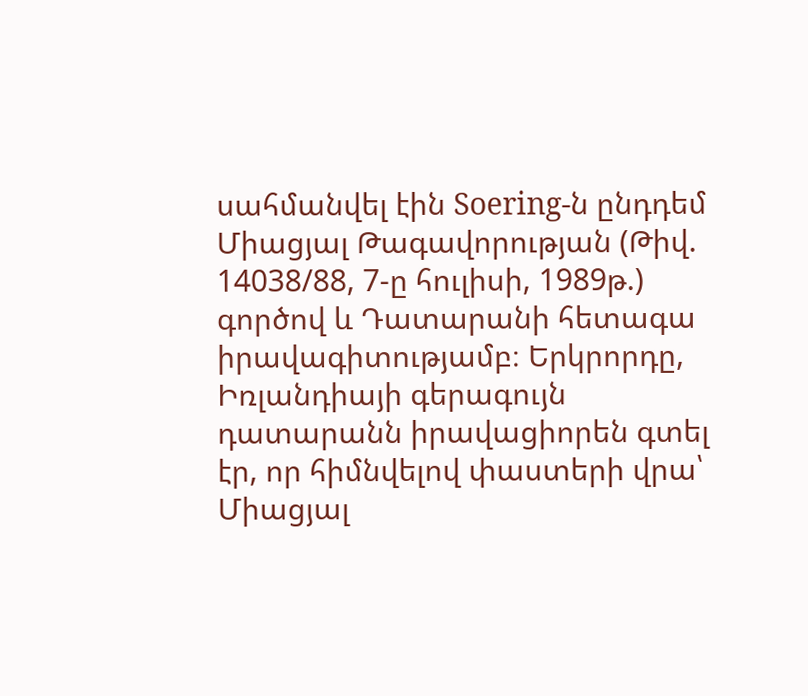սահմանվել էին Soering-ն ընդդեմ Միացյալ Թագավորության (Թիվ. 14038/88, 7-ը հուլիսի, 1989թ.) գործով և Դատարանի հետագա իրավագիտությամբ։ Երկրորդը, Իռլանդիայի գերագույն դատարանն իրավացիորեն գտել էր, որ հիմնվելով փաստերի վրա՝ Միացյալ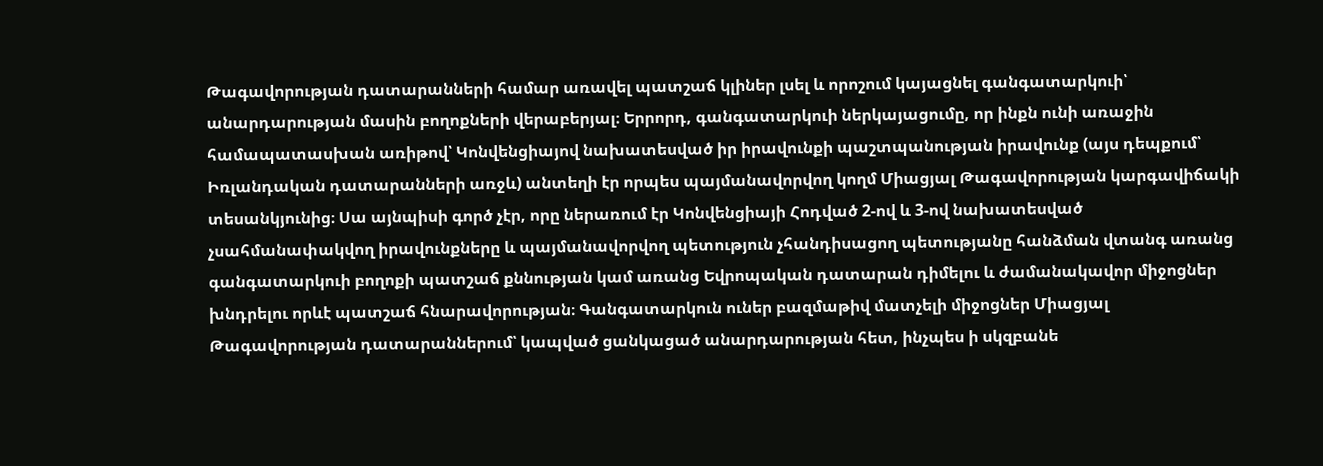Թագավորության դատարանների համար առավել պատշաճ կլիներ լսել և որոշում կայացնել գանգատարկուի՝ անարդարության մասին բողոքների վերաբերյալ։ Երրորդ, գանգատարկուի ներկայացումը, որ ինքն ունի առաջին համապատասխան առիթով՝ Կոնվենցիայով նախատեսված իր իրավունքի պաշտպանության իրավունք (այս դեպքում՝ Իռլանդական դատարանների առջև) անտեղի էր որպես պայմանավորվող կողմ Միացյալ Թագավորության կարգավիճակի տեսանկյունից։ Սա այնպիսի գործ չէր, որը ներառում էր Կոնվենցիայի Հոդված 2-ով և 3-ով նախատեսված չսահմանափակվող իրավունքները և պայմանավորվող պետություն չհանդիսացող պետությանը հանձման վտանգ առանց գանգատարկուի բողոքի պատշաճ քննության կամ առանց Եվրոպական դատարան դիմելու և ժամանակավոր միջոցներ խնդրելու որևէ պատշաճ հնարավորության։ Գանգատարկուն ուներ բազմաթիվ մատչելի միջոցներ Միացյալ Թագավորության դատարաններում՝ կապված ցանկացած անարդարության հետ, ինչպես ի սկզբանե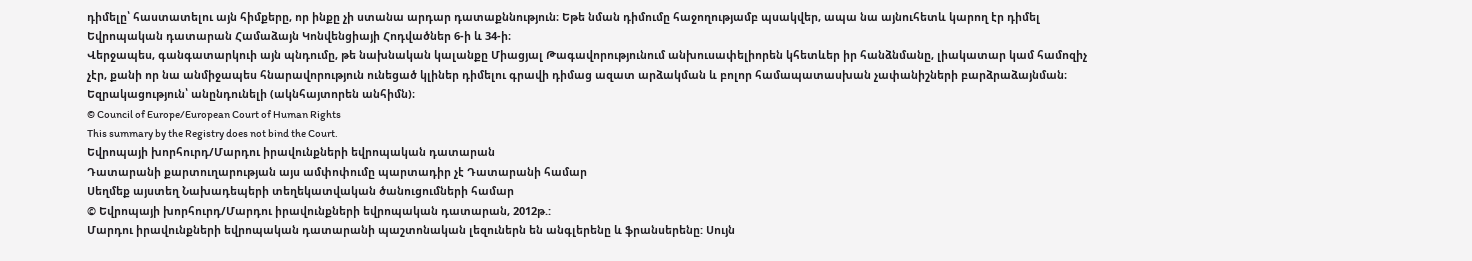դիմելը՝ հաստատելու այն հիմքերը, որ ինքը չի ստանա արդար դատաքննություն։ Եթե նման դիմումը հաջողությամբ պսակվեր, ապա նա այնուհետև կարող էր դիմել Եվրոպական դատարան Համաձայն Կոնվենցիայի Հոդվածներ 6-ի և 34-ի։
Վերջապես, գանգատարկուի այն պնդումը, թե նախնական կալանքը Միացյալ Թագավորությունում անխուսափելիորեն կհետևեր իր հանձնմանը, լիակատար կամ համոզիչ չէր, քանի որ նա անմիջապես հնարավորություն ունեցած կլիներ դիմելու գրավի դիմաց ազատ արձակման և բոլոր համապատասխան չափանիշների բարձրաձայնման։
Եզրակացություն՝ անընդունելի (ակնհայտորեն անհիմն)։
© Council of Europe/European Court of Human Rights
This summary by the Registry does not bind the Court.
Եվրոպայի խորհուրդ/Մարդու իրավունքների եվրոպական դատարան
Դատարանի քարտուղարության այս ամփոփումը պարտադիր չէ Դատարանի համար
Սեղմեք այստեղ Նախադեպերի տեղեկատվական ծանուցումների համար
© Եվրոպայի խորհուրդ/Մարդու իրավունքների եվրոպական դատարան, 2012թ.:
Մարդու իրավունքների եվրոպական դատարանի պաշտոնական լեզուներն են անգլերենը և ֆրանսերենը: Սույն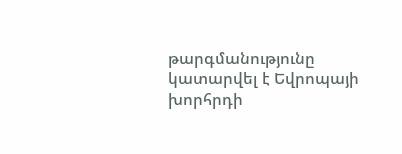թարգմանությունը կատարվել է Եվրոպայի խորհրդի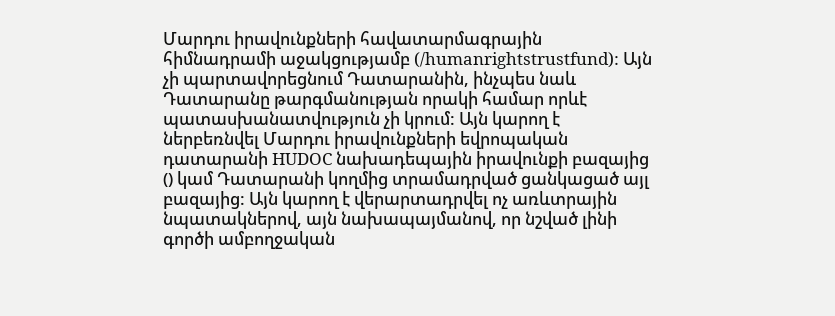Մարդու իրավունքների հավատարմագրային հիմնադրամի աջակցությամբ (/humanrightstrustfund): Այն չի պարտավորեցնում Դատարանին, ինչպես նաև Դատարանը թարգմանության որակի համար որևէ պատասխանատվություն չի կրում: Այն կարող է ներբեռնվել Մարդու իրավունքների եվրոպական դատարանի HUDOC նախադեպային իրավունքի բազայից () կամ Դատարանի կողմից տրամադրված ցանկացած այլ բազայից: Այն կարող է վերարտադրվել ոչ առևտրային նպատակներով, այն նախապայմանով, որ նշված լինի գործի ամբողջական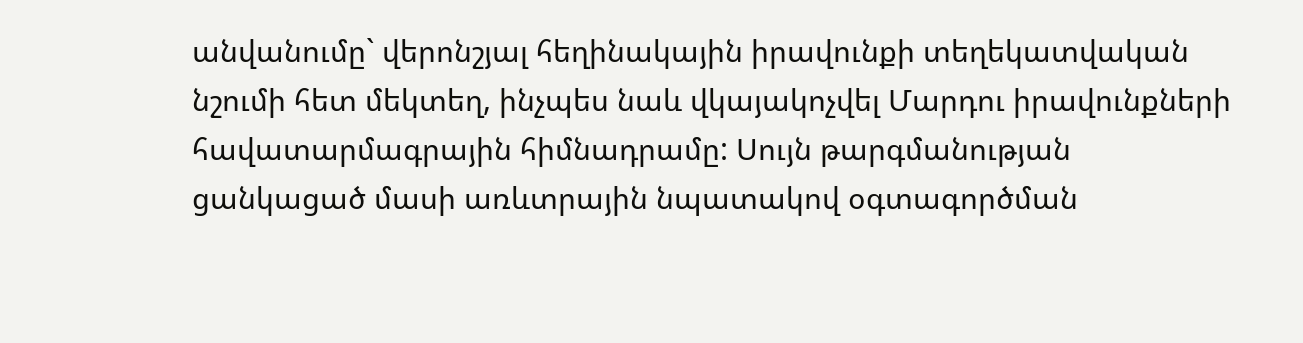անվանումը` վերոնշյալ հեղինակային իրավունքի տեղեկատվական նշումի հետ մեկտեղ, ինչպես նաև վկայակոչվել Մարդու իրավունքների հավատարմագրային հիմնադրամը: Սույն թարգմանության ցանկացած մասի առևտրային նպատակով օգտագործման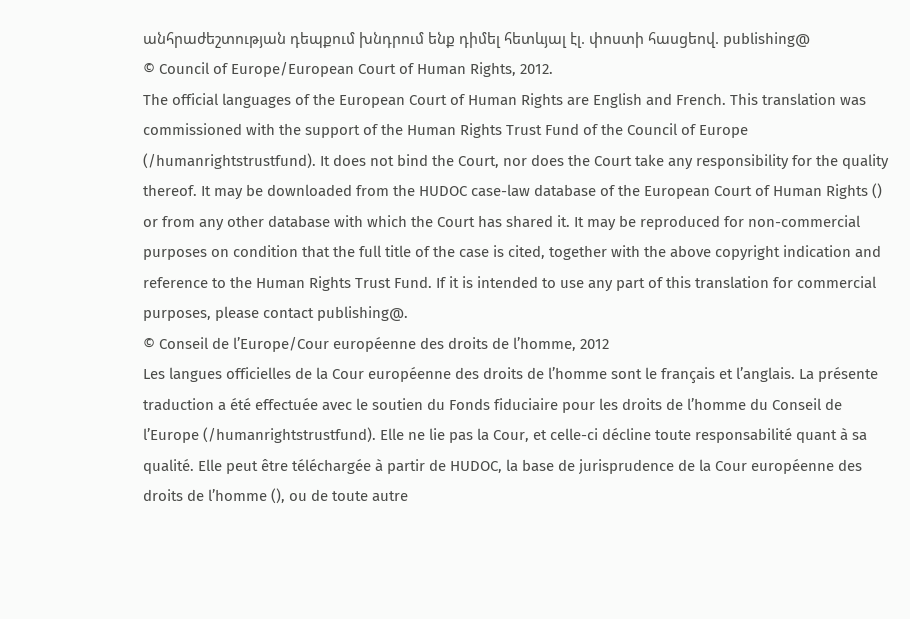անհրաժեշտության դեպքում խնդրում ենք դիմել հետևյալ էլ. փոստի հասցեով. publishing@
© Council of Europe/European Court of Human Rights, 2012.
The official languages of the European Court of Human Rights are English and French. This translation was commissioned with the support of the Human Rights Trust Fund of the Council of Europe (/humanrightstrustfund). It does not bind the Court, nor does the Court take any responsibility for the quality thereof. It may be downloaded from the HUDOC case-law database of the European Court of Human Rights () or from any other database with which the Court has shared it. It may be reproduced for non-commercial purposes on condition that the full title of the case is cited, together with the above copyright indication and reference to the Human Rights Trust Fund. If it is intended to use any part of this translation for commercial purposes, please contact publishing@.
© Conseil de l’Europe/Cour européenne des droits de l’homme, 2012
Les langues officielles de la Cour européenne des droits de l’homme sont le français et l’anglais. La présente traduction a été effectuée avec le soutien du Fonds fiduciaire pour les droits de l’homme du Conseil de l’Europe (/humanrightstrustfund). Elle ne lie pas la Cour, et celle-ci décline toute responsabilité quant à sa qualité. Elle peut être téléchargée à partir de HUDOC, la base de jurisprudence de la Cour européenne des droits de l’homme (), ou de toute autre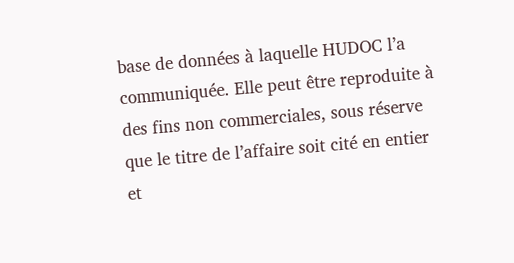base de données à laquelle HUDOC l’a communiquée. Elle peut être reproduite à des fins non commerciales, sous réserve que le titre de l’affaire soit cité en entier et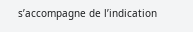s’accompagne de l’indication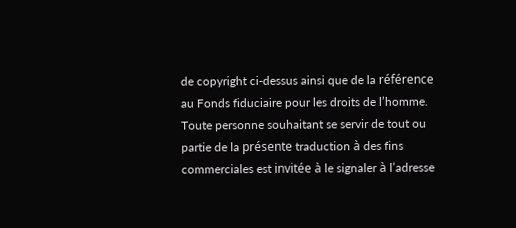de copyright ci-dessus ainsi que de la référence au Fonds fiduciaire pour les droits de l’homme. Toute personne souhaitant se servir de tout ou partie de la présente traduction à des fins commerciales est invitée à le signaler à l’adresse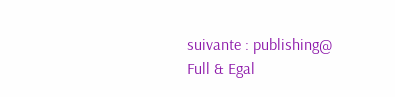suivante : publishing@
Full & Egal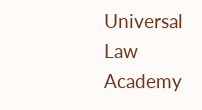Universal Law Academy